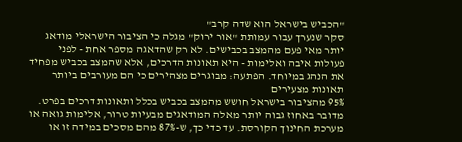"הכביש בישראל הוא שדה קרב"
סקר שנערך עבור עמותת "אור ירוק" מגלה כי הציבור הישראלי מודאג יותר מאי פעם מהמצב בכבישים. לא רק שהדאגה מספר אחת - לפני פעולות איבה ואלימות - היא תאונות הדרכים, אלא שהמצב בכביש מפחיד את הנהג במיוחד. הפתעה: מבוגרים מצהירים כי הם מעורבים ביותר תאונות מצעירים
95% מהציבור בישראל חושש מהמצב בכביש בכלל ותאונות דרכים בפרט. מדובר באחוז גבוה יותר מאלה המודאגים מבעיות טרור, אלימות גואה או מערכת החינוך הקורסת. עד כדי כך, ש-87% מהם מסכים במידה זו או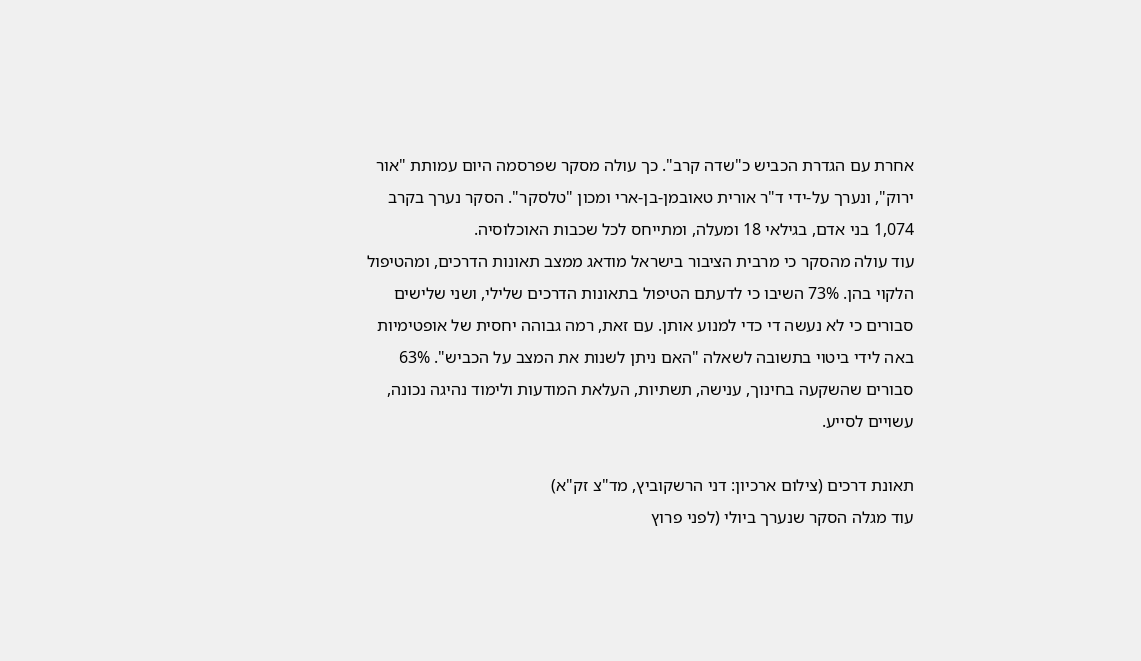אחרת עם הגדרת הכביש כ"שדה קרב". כך עולה מסקר שפרסמה היום עמותת "אור ירוק", ונערך על-ידי ד"ר אורית טאובמן-בן-ארי ומכון "טלסקר". הסקר נערך בקרב 1,074 בני אדם, בגילאי 18 ומעלה, ומתייחס לכל שכבות האוכלוסיה.
עוד עולה מהסקר כי מרבית הציבור בישראל מודאג ממצב תאונות הדרכים, ומהטיפול הלקוי בהן. 73% השיבו כי לדעתם הטיפול בתאונות הדרכים שלילי, ושני שלישים סבורים כי לא נעשה די כדי למנוע אותן. עם זאת, רמה גבוהה יחסית של אופטימיות באה לידי ביטוי בתשובה לשאלה "האם ניתן לשנות את המצב על הכביש". 63% סבורים שהשקעה בחינוך, ענישה, תשתיות, העלאת המודעות ולימוד נהיגה נכונה, עשויים לסייע.

תאונת דרכים (צילום ארכיון: דני הרשקוביץ, מד"צ זק"א)
עוד מגלה הסקר שנערך ביולי (לפני פרוץ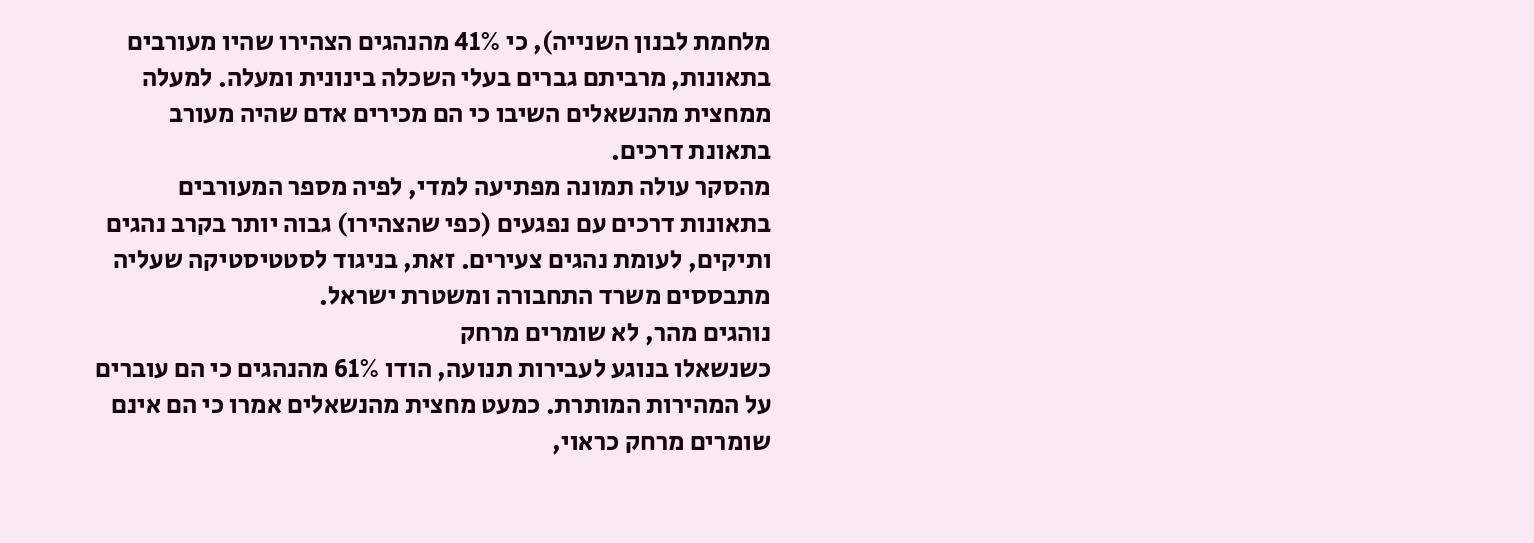מלחמת לבנון השנייה), כי 41% מהנהגים הצהירו שהיו מעורבים בתאונות, מרביתם גברים בעלי השכלה בינונית ומעלה. למעלה ממחצית מהנשאלים השיבו כי הם מכירים אדם שהיה מעורב בתאונת דרכים.
מהסקר עולה תמונה מפתיעה למדי, לפיה מספר המעורבים בתאונות דרכים עם נפגעים (כפי שהצהירו) גבוה יותר בקרב נהגים ותיקים, לעומת נהגים צעירים. זאת, בניגוד לסטטיסטיקה שעליה מתבססים משרד התחבורה ומשטרת ישראל.
נוהגים מהר, לא שומרים מרחק
כשנשאלו בנוגע לעבירות תנועה, הודו 61% מהנהגים כי הם עוברים על המהירות המותרת. כמעט מחצית מהנשאלים אמרו כי הם אינם שומרים מרחק כראוי,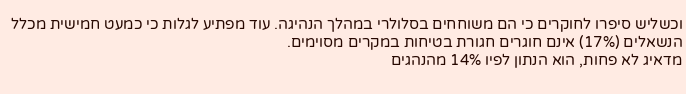וכשליש סיפרו לחוקרים כי הם משוחחים בסלולרי במהלך הנהיגה. עוד מפתיע לגלות כי כמעט חמישית מכלל הנשאלים (17%) אינם חוגרים חגורת בטיחות במקרים מסוימים.
מדאיג לא פחות, הוא הנתון לפיו 14% מהנהגים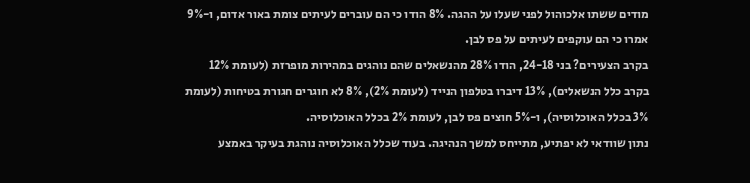מודים ששתו אלכוהול לפני שעלו על ההגה. 8% הודו כי הם עוברים לעיתים צומת באור אדום, ו-9% אמרו כי הם עוקפים לעיתים על פס לבן.
בקרב הצעירים? בני 24-18, הודו 28% מהנשאלים שהם נוהגים במהירות מופרזת (לעומת 12% בקרב כלל הנשאלים), 13% דיברו בטלפון הנייד (לעומת 2%), 8% לא חוגרים חגורת בטיחות (לעומת 3% בכלל האוכלוסיה), ו-5% חוצים פס לבן, לעומת 2% בכלל האוכלוסיה.
נתון שוודאי לא יפתיע, מתייחס למשך הנהיגה. בעוד שכלל האוכלוסיה נוהגת בעיקר באמצע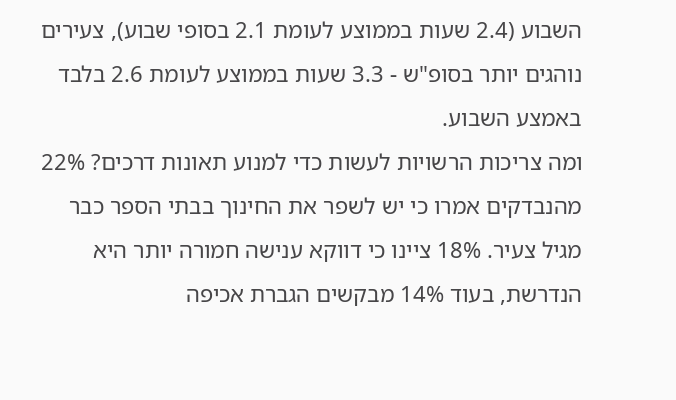השבוע (2.4 שעות בממוצע לעומת 2.1 בסופי שבוע), צעירים
נוהגים יותר בסופ"ש - 3.3 שעות בממוצע לעומת 2.6 בלבד באמצע השבוע.
ומה צריכות הרשויות לעשות כדי למנוע תאונות דרכים? 22% מהנבדקים אמרו כי יש לשפר את החינוך בבתי הספר כבר מגיל צעיר. 18% ציינו כי דווקא ענישה חמורה יותר היא הנדרשת, בעוד 14% מבקשים הגברת אכיפה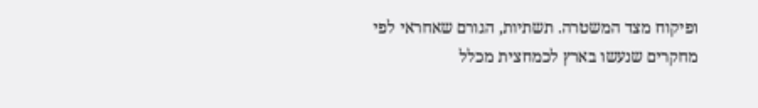ופיקוח מצד המשטרה. תשתיות, הגורם שאחראי לפי מחקרים שנעשו בארץ לכמחצית מכלל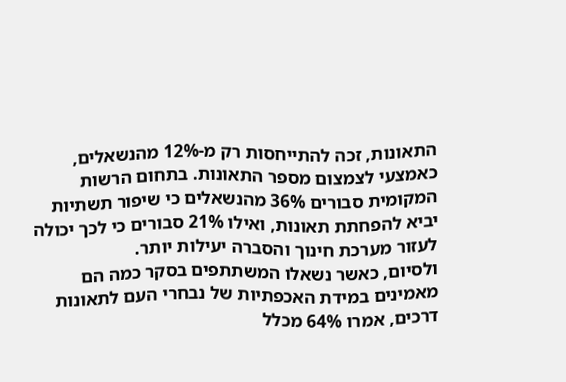התאונות, זכה להתייחסות רק מ-12% מהנשאלים, כאמצעי לצמצום מספר התאונות. בתחום הרשות המקומית סבורים 36% מהנשאלים כי שיפור תשתיות יביא להפחתת תאונות, ואילו 21% סבורים כי לכך יכולה לעזור מערכת חינוך והסברה יעילות יותר.
ולסיום, כאשר נשאלו המשתתפים בסקר כמה הם מאמינים במידת האכפתיות של נבחרי העם לתאונות דרכים, אמרו 64% מכלל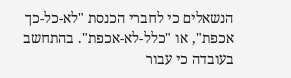הנשאלים כי לחברי הכנסת "לא-כל-כך אכפת", או "כלל-לא-אכפת". בהתחשב בעובדה כי עבור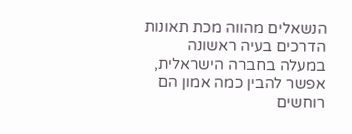הנשאלים מהווה מכת תאונות הדרכים בעיה ראשונה במעלה בחברה הישראלית, אפשר להבין כמה אמון הם רוחשים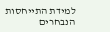למידת התייחסות הנבחרים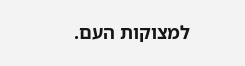למצוקות העם.